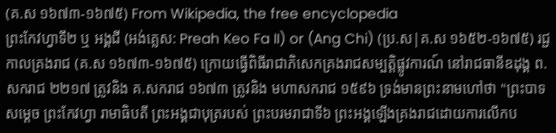(គ.ស ១៦៧៣-១៦៧៥) From Wikipedia, the free encyclopedia
ព្រះកែវហ្វាទី២ ឬ អង្គជី (អង់គ្លេស: Preah Keo Fa II) or (Ang Chi) (ប្រ.ស|គ.ស ១៦៥២-១៦៧៥) រជ្ជកាលគ្រងរាជ (គ.ស ១៦៧៣-១៦៧៥) ក្រោយធ្វើពិធីរាជាភិសេកគ្រងរាជសម្បត្តិផ្លូវការណ៍ នៅរាជធានីឧដុង្គ ព.សករាជ ២២១៧ ត្រូវនិង គ.សករាជ ១៦៧៣ ត្រូវនិង មហាសករាជ ១៥៩៦ ទ្រង់មានព្រះនាមហៅថា "ព្រះបាទសម្ដេច ព្រះកែវហ្វា រាមាធិបតី ព្រះអង្គជាបុត្ររបស់ ព្រះបរមរាជាទី៦ ព្រះអង្គឡើងគ្រងរាជដោយការលើកប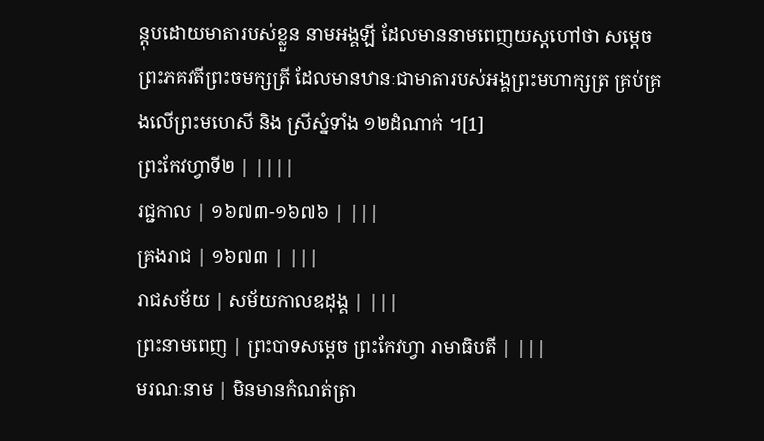ន្តុបដោយមាតារបស់ខ្លួន នាមអង្គឡី ដែលមាននាមពេញយស្តហៅថា សម្ដេចព្រះភគវតីព្រះចមក្សត្រី ដែលមានឋានៈជាមាតារបស់អង្គព្រះមហាក្សត្រ គ្រប់គ្រងលើព្រះមហេសី និង ស្រីស្នំទាំង ១២ដំណាក់ ។[1]
ព្រះកែវហ្វាទី២ | ||||
រជ្ជកាល | ១៦៧៣-១៦៧៦ | |||
គ្រងរាជ | ១៦៧៣ | |||
រាជសម័យ | សម័យកាលឧដុង្គ | |||
ព្រះនាមពេញ | ព្រះបាទសម្ដេច ព្រះកែវហ្វា រាមាធិបតី | |||
មរណៈនាម | មិនមានកំណត់ត្រា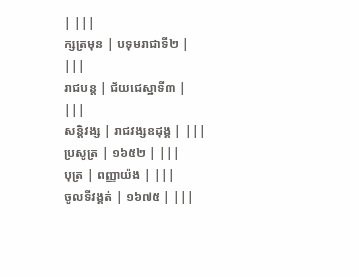| |||
ក្សត្រមុន | បទុមរាជាទី២ | |||
រាជបន្ត | ជ័យជេស្ឋាទី៣ | |||
សន្តិវង្ស | រាជវង្សឧដុង្គ | |||
ប្រសូត្រ | ១៦៥២ | |||
បុត្រ | ពញ្ញាយ៉ង | |||
ចូលទីវង្គត់ | ១៦៧៥ | |||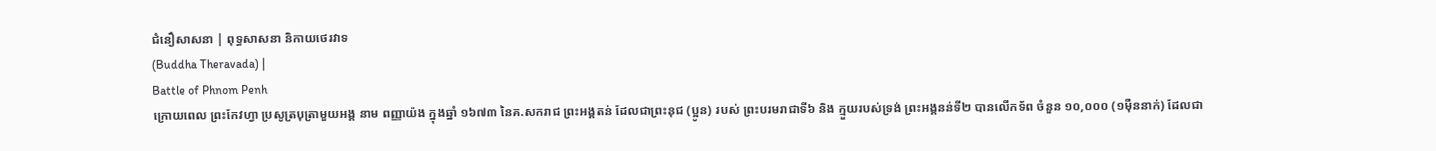ជំនឿសាសនា | ពុទ្ធសាសនា និកាយថេរវាទ
(Buddha Theravada) |
Battle of Phnom Penh
ក្រោយពេល ព្រះកែវហ្វា ប្រសូត្របុត្រាមួយអង្គ នាម ពញ្ញាយ៉ង ក្នុងឆ្នាំ ១៦៧៣ នៃគ.សករាជ ព្រះអង្គតន់ ដែលជាព្រះនុជ (ប្អូន) របស់ ព្រះបរមរាជាទី៦ និង ក្មួយរបស់ទ្រង់ ព្រះអង្គនន់ទី២ បានលើកទ័ព ចំនួន ១០,០០០ (១មុឺននាក់) ដែលជា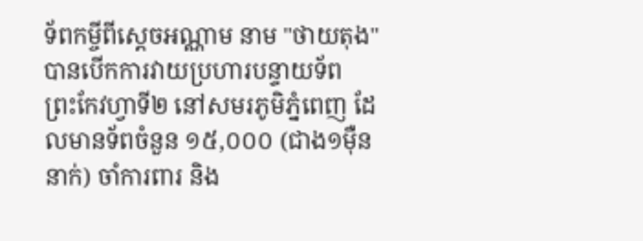ទ័ពកម្ចីពីស្ដេចអណ្ណាម នាម "ថាយតុង" បានបើកការវាយប្រហារបន្ទាយទ័ព ព្រះកែវហ្វាទី២ នៅសមរភូមិភ្នំពេញ ដែលមានទ័ពចំនួន ១៥,០០០ (ជាង១មុឺននាក់) ចាំការពារ និង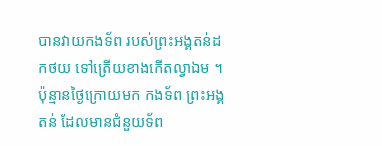បានវាយកងទ័ព របស់ព្រះអង្គតន់ដកថយ ទៅត្រើយខាងកើតល្វាឯម ។ ប៉ុន្មានថ្ងៃក្រោយមក កងទ័ព ព្រះអង្គតន់ ដែលមានជំនួយទ័ព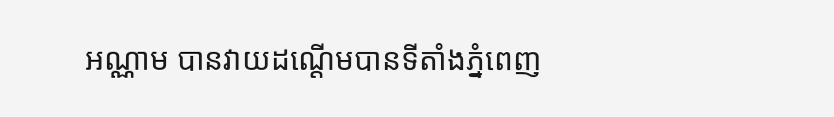អណ្ណាម បានវាយដណ្ដើមបានទីតាំងភ្នំពេញ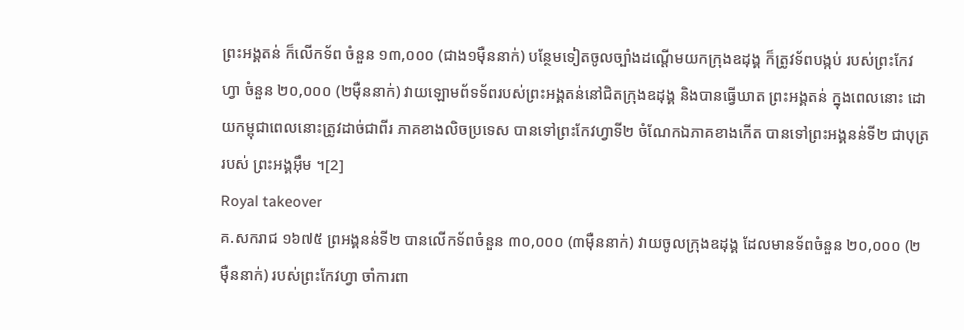ព្រះអង្គតន់ ក៏លើកទ័ព ចំនួន ១៣,០០០ (ជាង១មុឺននាក់) បន្ថែមទៀតចូលច្បាំងដណ្ដើមយកក្រុងឧដុង្គ ក៏ត្រូវទ័ពបង្កប់ របស់ព្រះកែវហ្វា ចំនួន ២០,០០០ (២មុឺននាក់) វាយឡោមព័ទទ័ពរបស់ព្រះអង្គតន់នៅជិតក្រុងឧដុង្គ និងបានធ្វើឃាត ព្រះអង្គតន់ ក្នុងពេលនោះ ដោយកម្ពុជាពេលនោះត្រូវដាច់ជាពីរ ភាគខាងលិចប្រទេស បានទៅព្រះកែវហ្វាទី២ ចំណែកឯភាគខាងកើត បានទៅព្រះអង្គនន់ទី២ ជាបុត្ររបស់ ព្រះអង្គអុឹម ។[2]
Royal takeover
គ.សករាជ ១៦៧៥ ព្រអង្គនន់ទី២ បានលើកទ័ពចំនួន ៣០,០០០ (៣មុឺននាក់) វាយចូលក្រុងឧដុង្គ ដែលមានទ័ពចំនួន ២០,០០០ (២មុឺននាក់) របស់ព្រះកែវហ្វា ចាំការពា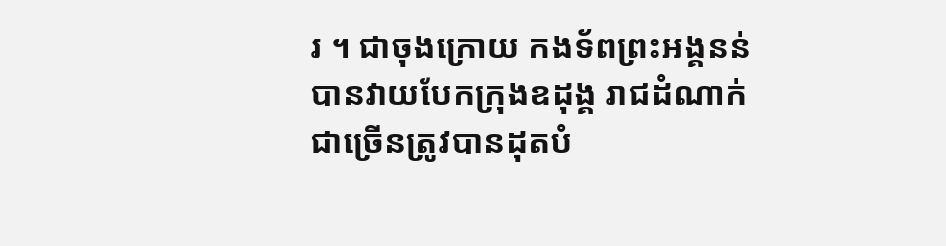រ ។ ជាចុងក្រោយ កងទ័ពព្រះអង្គនន់ បានវាយបែកក្រុងឧដុង្គ រាជដំណាក់ជាច្រើនត្រូវបានដុតបំ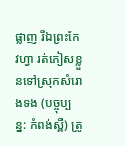ផ្លាញ រីឯព្រះកែវហ្វា រត់ភៀសខ្លួនទៅស្រុកសំរោងទង (បច្ចុប្បន្ន: កំពង់ស្ពឺ) ត្រូ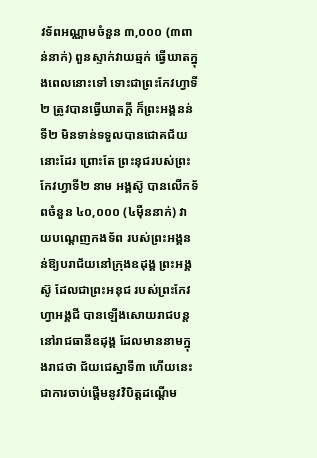វទ័ពអណ្ណាមចំនួន ៣,០០០ (៣ពាន់នាក់) ពួនស្ទាក់វាយឆ្មក់ ធ្វើឃាតក្នុងពេលនោះទៅ ទោះជាព្រះកែវហ្វាទី២ ត្រូវបានធ្វើឃាតក្ដី ក៏ព្រះអង្គនន់ទី២ មិនទាន់ទទួលបានជោគជ័យនោះដែរ ព្រោះតែ ព្រះនុជរបស់ព្រះកែវហ្វាទី២ នាម អង្គស៊ូ បានលើកទ័ពចំនួន ៤០,០០០ (៤មុឺននាក់) វាយបណ្ដេញកងទ័ព របស់ព្រះអង្គនន់ឱ្យបរាជ័យនៅក្រុងឧដុង្គ ព្រះអង្គស៊ូ ដែលជាព្រះអនុជ របស់ព្រះកែវហ្វាអង្គជី បានឡើងសោយរាជបន្តនៅរាជធានីឧដុង្គ ដែលមាននាមក្នុងរាជថា ជ័យជេស្ឋាទី៣ ហើយនេះជាការចាប់ផ្ដើមនូវវិបិត្តដណ្ដើម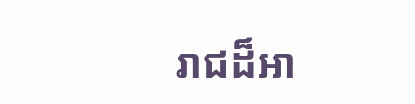រាជដ៏អា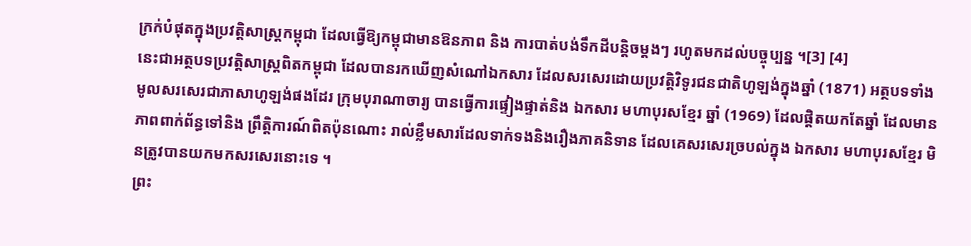ក្រក់បំផុតក្នុងប្រវត្តិសាស្ត្រកម្ពុជា ដែលធ្វើឱ្យកម្ពុជាមានឱនភាព និង ការបាត់បង់ទឹកដីបន្តិចម្ដងៗ រហូតមកដល់បច្ចុប្បន្ន ។[3] [4]
នេះជាអត្ថបទប្រវត្តិសាស្ត្រពិតកម្ពុជា ដែលបានរកឃើញសំណៅឯកសារ ដែលសរសេរដោយប្រវត្តិវិទូរជនជាតិហូឡង់ក្នុងឆ្នាំ (1871) អត្ថបទទាំងមូលសរសេរជាភាសាហូឡង់ផងដែរ ក្រុមបុរាណាចារ្យ បានធ្វើការផ្ទៀងផ្ទាត់និង ឯកសារ មហាបុរសខ្មែរ ឆ្នាំ (1969) ដែលផ្ដិតយកតែឆ្នាំ ដែលមានភាពពាក់ព័ន្ធទៅនិង ព្រឹត្តិការណ៍ពិតប៉ុនណោះ រាល់ខ្លឹមសារដែលទាក់ទងនិងរឿងភាគនិទាន ដែលគេសរសេរច្របល់ក្នុង ឯកសារ មហាបុរសខ្មែរ មិនត្រូវបានយកមកសរសេរនោះទេ ។
ព្រះ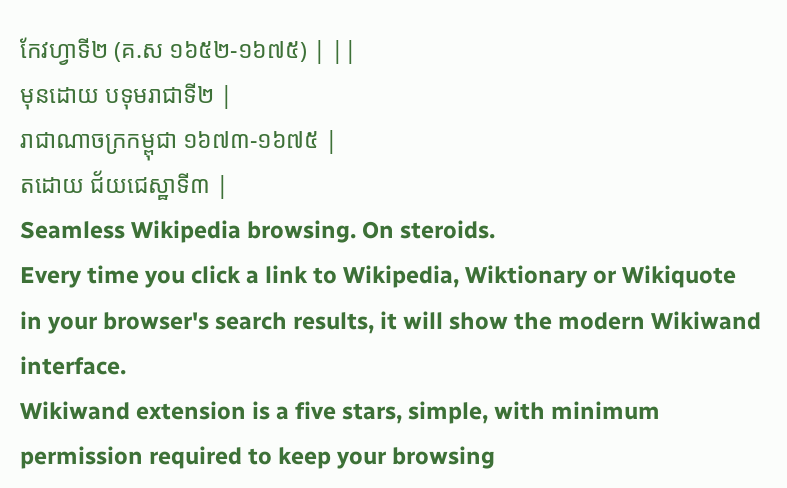កែវហ្វាទី២ (គ.ស ១៦៥២-១៦៧៥) | ||
មុនដោយ បទុមរាជាទី២ |
រាជាណាចក្រកម្ពុជា ១៦៧៣-១៦៧៥ |
តដោយ ជ័យជេស្ឋាទី៣ |
Seamless Wikipedia browsing. On steroids.
Every time you click a link to Wikipedia, Wiktionary or Wikiquote in your browser's search results, it will show the modern Wikiwand interface.
Wikiwand extension is a five stars, simple, with minimum permission required to keep your browsing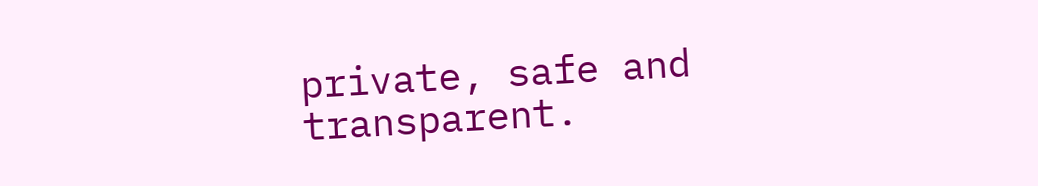private, safe and transparent.